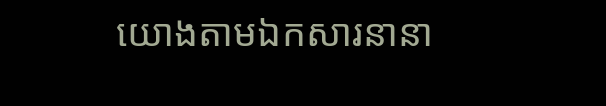យោងតាមឯកសារនានា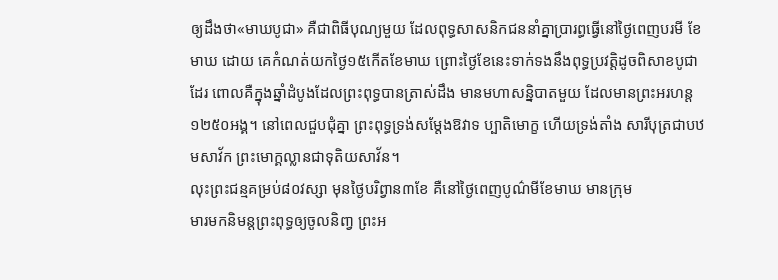ឲ្យដឹងថា«មាឃបូជា» គឺជាពិធីបុណ្យមួយ ដែលពុទ្ធសាសនិកជននាំគ្នាប្រារព្ធធ្វើនៅថ្ងៃពេញបរមី ខែមាឃ ដោយ គេកំណត់យកថ្ងៃ១៥កើតខែមាឃ ព្រោះថ្ងៃខែនេះទាក់ទងនឹងពុទ្ធប្រវត្តិដូចពិសាខបូជាដែរ ពោលគឺក្នុងឆ្នាំដំបូងដែលព្រះពុទ្ធបានត្រាស់ដឹង មានមហាសន្និបាតមួយ ដែលមានព្រះអរហន្ត១២៥០អង្គ។ នៅពេលជួបជុំគ្នា ព្រះពុទ្ធទ្រង់សម្តែងឱវាទ ប្បាតិមោក្ខ ហើយទ្រង់តាំង សារីបុត្រជាបឋមសាវ័ក ព្រះមោក្គល្លានជាទុតិយសាវ័ន។
លុះព្រះជន្មគម្រប់៨០វស្សា មុនថ្ងៃបរិព្វាន៣ខែ គឺនៅថ្ងៃពេញបូណ៌មីខែមាឃ មានក្រុម
មារមកនិមន្តព្រះពុទ្ធឲ្យចូលនិពា្វ ព្រះអ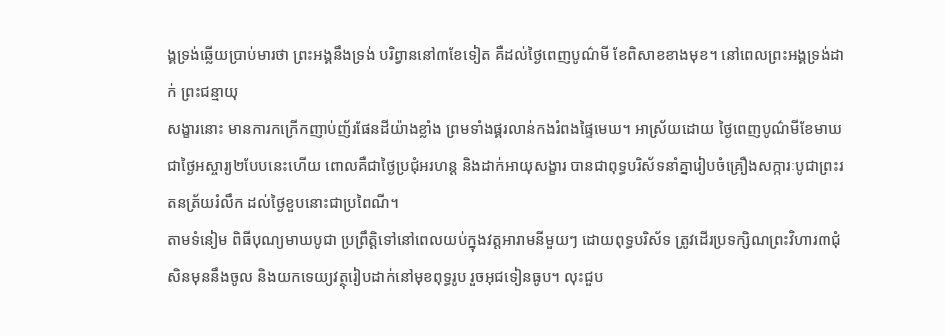ង្គទ្រង់ឆ្លើយប្រាប់មារថា ព្រះអង្គនឹងទ្រង់ បរិព្វាននៅ៣ខែទៀត គឺដល់ថ្ងៃពេញបូណ៌មី ខែពិសាខខាងមុខ។ នៅពេលព្រះអង្គទ្រង់ដាក់ ព្រះជន្មាយុ
សង្ខារនោះ មានការកក្រើកញាប់ញ័រផែនដីយ៉ាងខ្លាំង ព្រមទាំងផ្គរលាន់កងរំពងផ្ទៃមេឃ។ អាស្រ័យដោយ ថ្ងៃពេញបូណ៌មីខែមាឃជាថ្ងៃអស្ចារ្យ២បែបនេះហើយ ពោលគឺជាថ្ងៃប្រជុំអរហន្ត និងដាក់អាយុសង្ខារ បានជាពុទ្ធបរិស័ទនាំគ្នារៀបចំគ្រឿងសក្ការៈបូជាព្រះរតនត្រ័យរំលឹក ដល់ថ្ងៃខួបនោះជាប្រពៃណី។
តាមទំនៀម ពិធីបុណ្យមាឃបូជា ប្រព្រឹត្តិទៅនៅពេលយប់ក្នុងវត្តអារាមនីមួយៗ ដោយពុទ្ធបរិស័ទ ត្រូវដើរប្រទក្សិណព្រះវិហារ៣ជុំសិនមុននឹងចូល និងយកទេយ្យវត្ថុរៀបដាក់នៅមុខពុទ្ធរូប រួចអុជទៀនធូប។ លុះជួប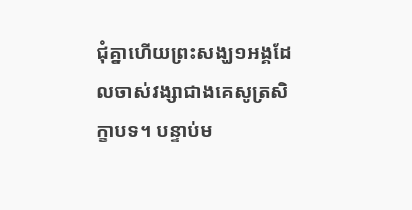ជុំគ្នាហើយព្រះសង្ឃ១អង្គដែលចាស់វង្សាជាងគេសូត្រសិក្ខាបទ។ បន្ទាប់ម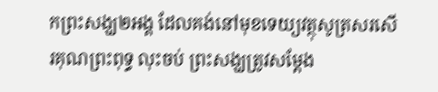កព្រះសង្ឃ២អង្គ ដែលគង់នៅមុខទេយ្យវត្ថុសូត្រសរសើរគុណព្រះពុទ្ធ លុះចប់ ព្រះសង្ឃត្រូវសម្តែង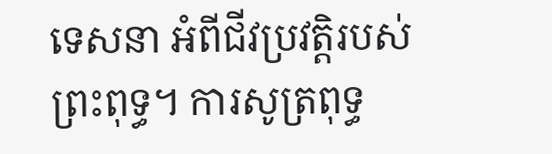ទេសនា អំពីជីវប្រវត្តិរបស់ព្រះពុទ្ធ។ ការសូត្រពុទ្ធ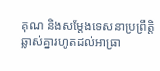គុណ និងសម្តែងទេសនាប្រព្រឹត្តិឆ្លាស់គ្នារហូតដល់អាធ្រា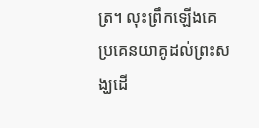ត្រ។ លុះព្រឹកឡើងគេប្រគេនយាគូដល់ព្រះសង្ឃដើ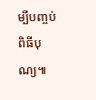ម្បីបញ្ចប់ពិធីបុណ្យ៕